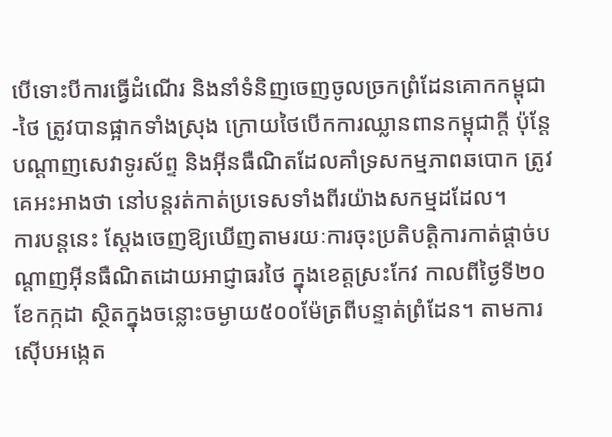បើទោះបីការធ្វើដំណើរ និងនាំទំនិញចេញចូលច្រកព្រំដែនគោកកម្ពុជា-ថៃ ត្រូវបានផ្អាកទាំងស្រុង ក្រោយថៃបើកការឈ្លានពានកម្ពុជាក្តី ប៉ុន្តែបណ្ដាញសេវាទូរស័ព្ទ និងអ៊ីនធឺណិតដែលគាំទ្រសកម្មភាពឆបោក ត្រូវគេអះអាងថា នៅបន្តរត់កាត់ប្រទេសទាំងពីរយ៉ាងសកម្មដដែល។
ការបន្តនេះ ស្ដែងចេញឱ្យឃើញតាមរយៈការចុះប្រតិបត្តិការកាត់ផ្ដាច់បណ្ដាញអ៊ីនធឺណិតដោយអាជ្ញាធរថៃ ក្នុងខេត្តស្រះកែវ កាលពីថ្ងៃទី២០ ខែកក្កដា ស្ថិតក្នុងចន្លោះចម្ងាយ៥០០ម៉ែត្រពីបន្ទាត់ព្រំដែន។ តាមការស៊ើបអង្កេត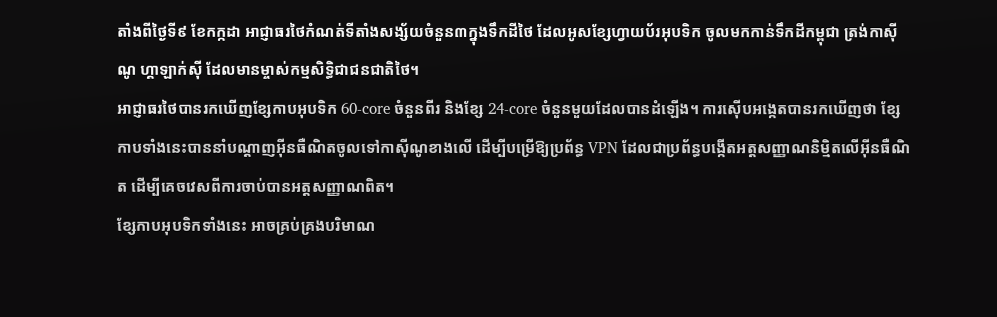តាំងពីថ្ងៃទី៩ ខែកក្កដា អាជ្ញាធរថៃកំណត់ទីតាំងសង្ស័យចំនួន៣ក្នុងទឹកដីថៃ ដែលអូសខ្សែហ្វាយប័រអុបទិក ចូលមកកាន់ទឹកដីកម្ពុជា ត្រង់កាស៊ីណូ ហ្គាឡាក់ស៊ី ដែលមានម្ចាស់កម្មសិទ្ធិជាជនជាតិថៃ។
អាជ្ញាធរថៃបានរកឃើញខ្សែកាបអុបទិក 60-core ចំនួនពីរ និងខ្សែ 24-core ចំនួនមួយដែលបានដំឡើង។ ការស៊ើបអង្កេតបានរកឃើញថា ខ្សែកាបទាំងនេះបាននាំបណ្ដាញអ៊ីនធឺណិតចូលទៅកាស៊ីណូខាងលើ ដើម្បីបម្រើឱ្យប្រព័ន្ធ VPN ដែលជាប្រព័ន្ធបង្កើតអត្តសញ្ញាណនិម្មិតលើអ៊ីនធឺណិត ដើម្បីគេចវេសពីការចាប់បានអត្តសញ្ញាណពិត។
ខ្សែកាបអុបទិកទាំងនេះ អាចគ្រប់គ្រងបរិមាណ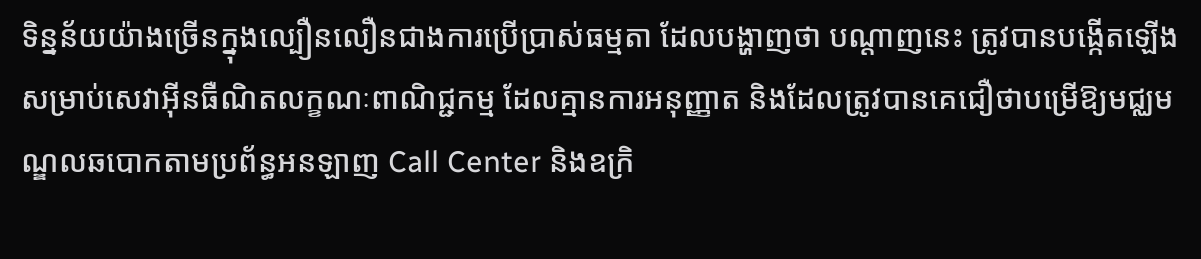ទិន្នន័យយ៉ាងច្រើនក្នុងល្បឿនលឿនជាងការប្រើប្រាស់ធម្មតា ដែលបង្ហាញថា បណ្តាញនេះ ត្រូវបានបង្កើតឡើងសម្រាប់សេវាអ៊ីនធឺណិតលក្ខណៈពាណិជ្ជកម្ម ដែលគ្មានការអនុញ្ញាត និងដែលត្រូវបានគេជឿថាបម្រើឱ្យមជ្ឈមណ្ឌលឆបោកតាមប្រព័ន្ធអនឡាញ Call Center និងឧក្រិ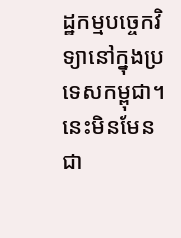ដ្ឋកម្មបច្ចេកវិទ្យានៅក្នុងប្រទេសកម្ពុជា។
នេះមិនមែនជា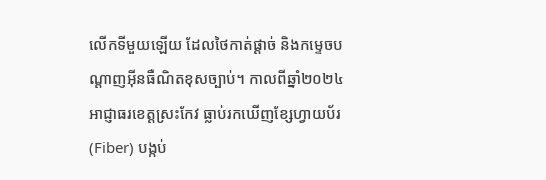លើកទីមួយឡើយ ដែលថៃកាត់ផ្ដាច់ និងកម្ទេចបណ្ដាញអ៊ីនធឺណិតខុសច្បាប់។ កាលពីឆ្នាំ២០២៤ អាជ្ញាធរខេត្តស្រះកែវ ធ្លាប់រកឃើញខ្សែហ្វាយប័រ (Fiber) បង្កប់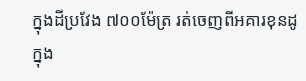ក្នុងដីប្រវែង ៧០០ម៉ែត្រ រត់ចេញពីអគារខុនដូក្នុង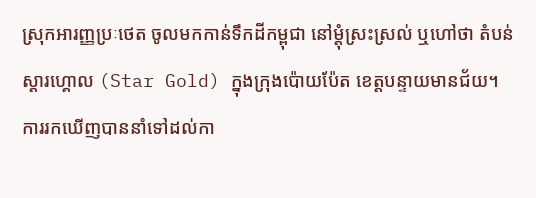ស្រុកអារញ្ញប្រៈថេត ចូលមកកាន់ទឹកដីកម្ពុជា នៅម្ដុំស្រះស្រល់ ឬហៅថា តំបន់ស្ដារហ្គោល (Star Gold) ក្នុងក្រុងប៉ោយប៉ែត ខេត្តបន្ទាយមានជ័យ។
ការរកឃើញបាននាំទៅដល់កា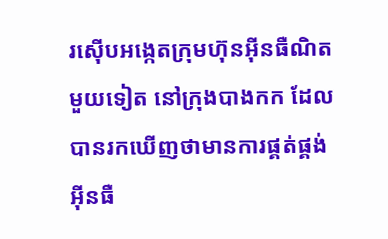រស៊ើបអង្កេតក្រុមហ៊ុនអ៊ីនធឺណិតមួយទៀត នៅក្រុងបាងកក ដែលបានរកឃើញថាមានការផ្គត់ផ្គង់អ៊ីនធឺ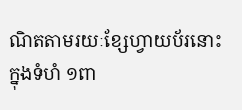ណិតតាមរយៈខ្សែហ្វាយប័រនោះ ក្នុងទំហំ ១ពា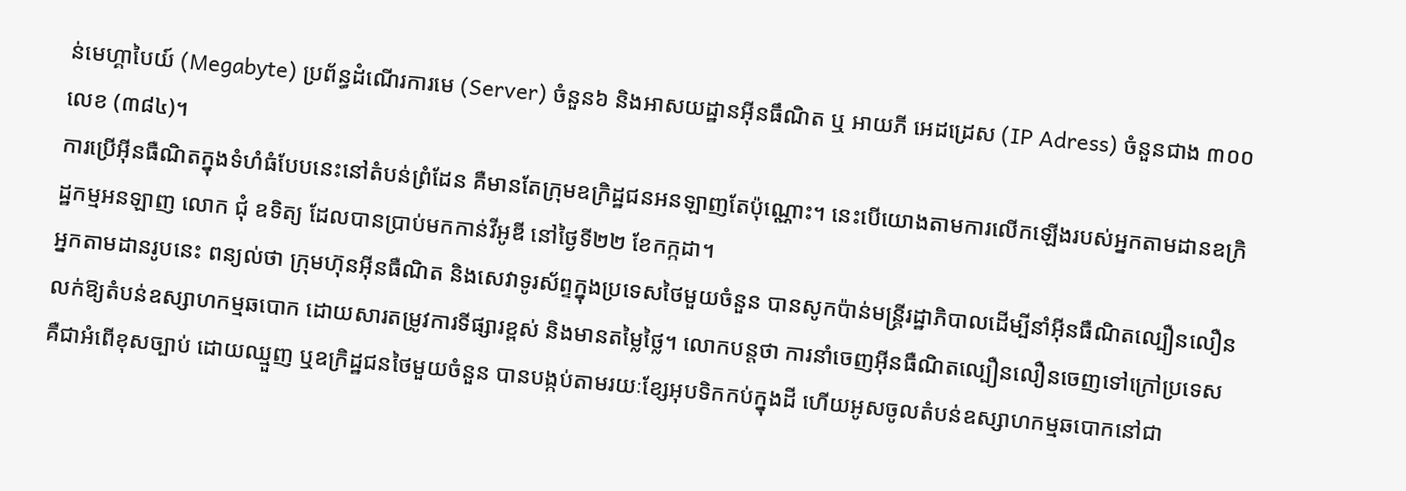ន់មេហ្គាបៃយ៍ (Megabyte) ប្រព័ន្ធដំណើរការមេ (Server) ចំនួន៦ និងអាសយដ្ឋានអ៊ីនធឹណិត ឬ អាយភី អេដដ្រេស (IP Adress) ចំនួនជាង ៣០០លេខ (៣៨៤)។
ការប្រើអ៊ីនធឺណិតក្នុងទំហំធំបែបនេះនៅតំបន់ព្រំដែន គឺមានតែក្រុមឧក្រិដ្ឋជនអនឡាញតែប៉ុណ្ណោះ។ នេះបើយោងតាមការលើកឡើងរបស់អ្នកតាមដានឧក្រិដ្ឋកម្មអនឡាញ លោក ជុំ ឧទិត្យ ដែលបានប្រាប់មកកាន់វីអូឌី នៅថ្ងៃទី២២ ខែកក្កដា។
អ្នកតាមដានរូបនេះ ពន្យល់ថា ក្រុមហ៊ុនអ៊ីនធឺណិត និងសេវាទូរស័ព្ទក្នុងប្រទេសថៃមួយចំនួន បានសូកប៉ាន់មន្ត្រីរដ្ឋាភិបាលដើម្បីនាំអ៊ីនធឺណិតល្បឿនលឿនលក់ឱ្យតំបន់ឧស្សាហកម្មឆបោក ដោយសារតម្រូវការទីផ្សារខ្ពស់ និងមានតម្លៃថ្លៃ។ លោកបន្តថា ការនាំចេញអ៊ីនធឺណិតល្បឿនលឿនចេញទៅក្រៅប្រទេស គឺជាអំពើខុសច្បាប់ ដោយឈ្មួញ ឬឧក្រិដ្ឋជនថៃមួយចំនួន បានបង្កប់តាមរយៈខ្សែអុបទិកកប់ក្នុងដី ហើយអូសចូលតំបន់ឧស្សាហកម្មឆបោកនៅជា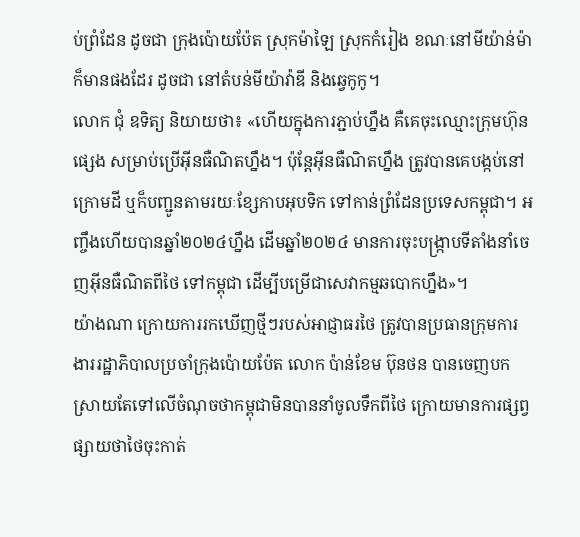ប់ព្រំដែន ដូចជា ក្រុងប៉ោយប៉ែត ស្រុកម៉ាឡៃ ស្រុកកំរៀង ខណៈនៅមីយ៉ាន់ម៉ាក៏មានផងដែរ ដូចជា នៅតំបន់មីយ៉ាវ៉ាឌី និងឆ្វេកូកូ។
លោក ជុំ ឧទិត្យ និយាយថា៖ «ហើយក្នុងការភ្ជាប់ហ្នឹង គឺគេចុះឈ្មោះក្រុមហ៊ុនផ្សេង សម្រាប់ប្រើអ៊ីនធឺណិតហ្នឹង។ ប៉ុន្តែអ៊ីនធឺណិតហ្នឹង ត្រូវបានគេបង្កប់នៅក្រោមដី ឬក៏បញ្ជូនតាមរយៈខ្សែកាបអុបទិក ទៅកាន់ព្រំដែនប្រទេសកម្ពុជា។ អញ្ចឹងហើយបានឆ្នាំ២០២៤ហ្នឹង ដើមឆ្នាំ២០២៤ មានការចុះបង្ក្រាបទីតាំងនាំចេញអ៊ីនធឺណិតពីថៃ ទៅកម្ពុជា ដើម្បីបម្រើជាសេវាកម្មឆបោកហ្នឹង»។
យ៉ាងណា ក្រោយការរកឃើញថ្មីៗរបស់អាជ្ញាធរថៃ ត្រូវបានប្រធានក្រុមការងាររដ្ឋាភិបាលប្រចាំក្រុងប៉ោយប៉ែត លោក ប៉ាន់ខែម ប៊ុនថន បានចេញបកស្រាយតែទៅលើចំណុចថាកម្ពុជាមិនបាននាំចូលទឹកពីថៃ ក្រោយមានការផ្សព្វផ្សាយថាថៃចុះកាត់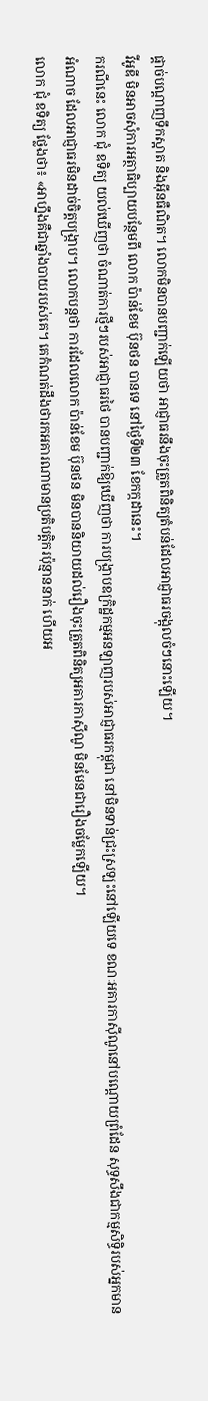ផ្ដាច់បណ្ដាញទឹកស្អាត និងអ៊ីនធឺណិត។ លោកមិនបានបញ្ជាក់ឡើយថា អាជ្ញាធរនឹងចុះត្រួតពិនិត្យតំបន់ដែលអាជ្ញាធរចង្អុលចំៗនោះឡើយ។
វីអូឌី មិនអាចសុំការអត្ថាធិប្បាយបន្ថែមពី លោក ប៉ាន់ខែម ប៊ុនថន បានទេ នៅថ្ងៃទី២៣ ខែកក្កដានេះ។
ករណីនេះ លោក ជុំ ឧទិត្យ យល់ឃើញថា ចំណាត់ការថ្មីៗរបស់អាជ្ញាធរថៃ បានបញ្ជាក់ឱ្យឃើញថា ការបង្ក្រាបឧក្រិដ្ឋកម្មអនឡាញរបស់អាជ្ញាធរកម្ពុជា នៅមិនទាន់ជ្រះស្រឡះនៅឡើយទេ ខណៈអគារកាស៊ីណូនៅបណ្ដោយព្រំដែន សុទ្ធសឹងជាកម្មសិទ្ធិរបស់អ្នកមានអំណាច ដែលអាជ្ញាធរមិនដាច់ចិត្តបង្ក្រាប។ លោកបន្តថា ការដែលលោក ប៉ាន់ខែម ប៊ុនថន មិនបាននិយាយដល់រឿងចុះត្រួតពិនិត្យអគារកាស៊ីណូ មិនមែនជារឿងចម្លែកឡើយ។
លោក ជុំ ឧទិត្យ ថ្លែងថា៖ «អាហ្នឹងគឺជាឆ្នាំងបាយរបស់គេ។ គេកំណត់ដឹងថារកអគារណាមានប្រតិបត្តិករប៉ុន្មាននាក់ ហើយអ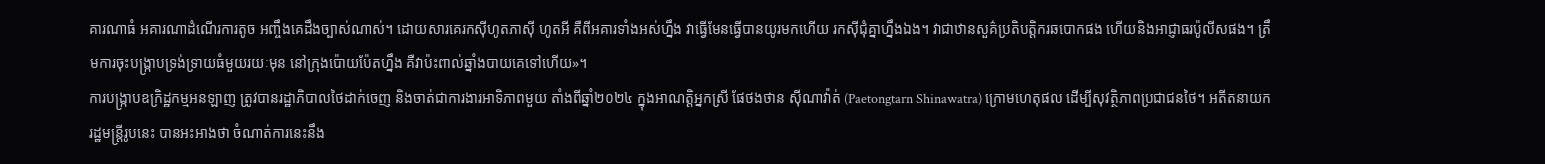គារណាធំ អគារណាដំណើរការតូច អញ្ចឹងគេដឹងច្បាស់ណាស់។ ដោយសារគេរកស៊ីហូតភាស៊ី ហូតអី គឺពីអគារទាំងអស់ហ្នឹង វាធ្វើមែនធ្វើបានយូរមកហើយ រកស៊ីជុំគ្នាហ្នឹងឯង។ វាជាឋានសួគ៌ប្រតិបត្តិករឆបោកផង ហើយនិងអាជ្ញាធរប៉ូលីសផង។ ត្រឹមការចុះបង្ក្រាបទ្រង់ទ្រាយធំមួយរយៈមុន នៅក្រុងប៉ោយប៉ែតហ្នឹង គឺវាប៉ះពាល់ឆ្នាំងបាយគេទៅហើយ»។
ការបង្ក្រាបឧក្រិដ្ឋកម្មអនឡាញ ត្រូវបានរដ្ឋាភិបាលថៃដាក់ចេញ និងចាត់ជាការងារអាទិភាពមួយ តាំងពីឆ្នាំ២០២៤ ក្នុងអាណត្តិអ្នកស្រី ផែថងថាន ស៊ីណាវ៉ាត់ (Paetongtarn Shinawatra) ក្រោមហេតុផល ដើម្បីសុវត្ថិភាពប្រជាជនថៃ។ អតីតនាយករដ្ឋមន្ត្រីរូបនេះ បានអះអាងថា ចំណាត់ការនេះនឹង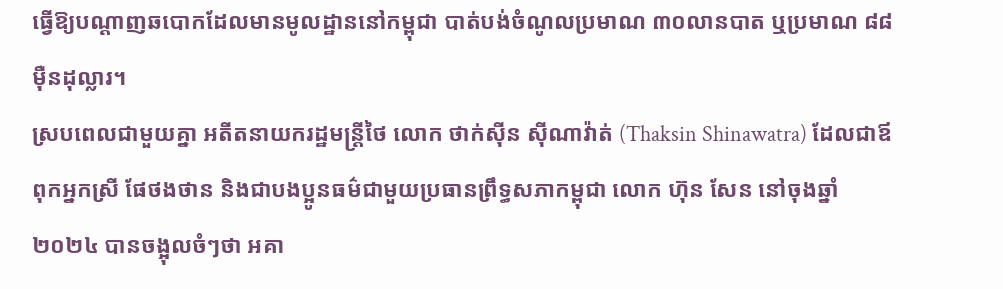ធ្វើឱ្យបណ្ដាញឆបោកដែលមានមូលដ្ឋាននៅកម្ពុជា បាត់បង់ចំណូលប្រមាណ ៣០លានបាត ឬប្រមាណ ៨៨ម៉ឺនដុល្លារ។
ស្របពេលជាមួយគ្នា អតីតនាយករដ្ឋមន្ត្រីថៃ លោក ថាក់ស៊ីន ស៊ីណាវ៉ាត់ (Thaksin Shinawatra) ដែលជាឪពុកអ្នកស្រី ផែថងថាន និងជាបងប្អូនធម៌ជាមួយប្រធានព្រឹទ្ធសភាកម្ពុជា លោក ហ៊ុន សែន នៅចុងឆ្នាំ២០២៤ បានចង្អុលចំៗថា អគា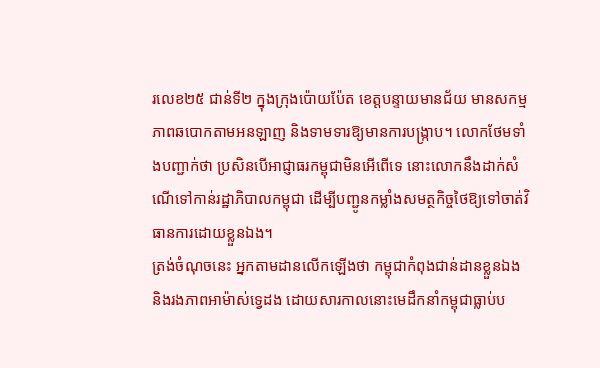រលេខ២៥ ជាន់ទី២ ក្នុងក្រុងប៉ោយប៉ែត ខេត្តបន្ទាយមានជ័យ មានសកម្មភាពឆបោកតាមអនឡាញ និងទាមទារឱ្យមានការបង្ក្រាប។ លោកថែមទាំងបញ្ជាក់ថា ប្រសិនបើអាជ្ញាធរកម្ពុជាមិនអើពើទេ នោះលោកនឹងដាក់សំណើទៅកាន់រដ្ឋាភិបាលកម្ពុជា ដើម្បីបញ្ជូនកម្លាំងសមត្ថកិច្ចថៃឱ្យទៅចាត់វិធានការដោយខ្លួនឯង។
ត្រង់ចំណុចនេះ អ្នកតាមដានលើកឡើងថា កម្ពុជាកំពុងជាន់ដានខ្លួនឯង និងរងភាពអាម៉ាស់ទ្វេដង ដោយសារកាលនោះមេដឹកនាំកម្ពុជាធ្លាប់ប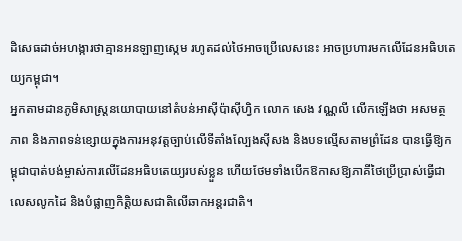ដិសេធដាច់អហង្ការថាគ្មានអនឡាញស្កេម រហូតដល់ថៃអាចប្រើលេសនេះ អាចប្រហារមកលើដែនអធិបតេយ្យកម្ពុជា។
អ្នកតាមដានភូមិសាស្ត្រនយោបាយនៅតំបន់អាស៊ីប៉ាស៊ីហ្វិក លោក សេង វណ្ណលី លើកឡើងថា អសមត្ថភាព និងភាពទន់ខ្សោយក្នុងការអនុវត្តច្បាប់លើទីតាំងល្បែងស៊ីសង និងបទល្មើសតាមព្រំដែន បានធ្វើឱ្យកម្ពុជាបាត់បង់ម្ចាស់ការលើដែនអធិបតេយ្យរបស់ខ្លួន ហើយថែមទាំងបើកឱកាសឱ្យភាគីថៃប្រើប្រាស់ធ្វើជាលេសលូកដៃ និងបំផ្លាញកិត្តិយសជាតិលើឆាកអន្តរជាតិ។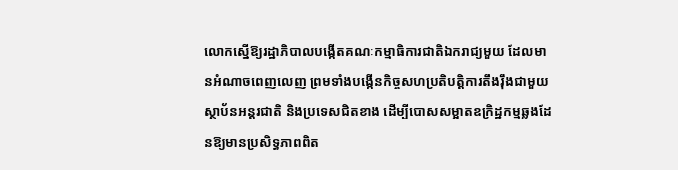លោកស្នើឱ្យរដ្ឋាភិបាលបង្កើតគណៈកម្មាធិការជាតិឯករាជ្យមួយ ដែលមានអំណាចពេញលេញ ព្រមទាំងបង្កើនកិច្ចសហប្រតិបត្តិការតឹងរ៉ឹងជាមួយស្ថាប័នអន្តរជាតិ និងប្រទេសជិតខាង ដើម្បីបោសសម្អាតឧក្រិដ្ឋកម្មឆ្លងដែនឱ្យមានប្រសិទ្ធភាពពិត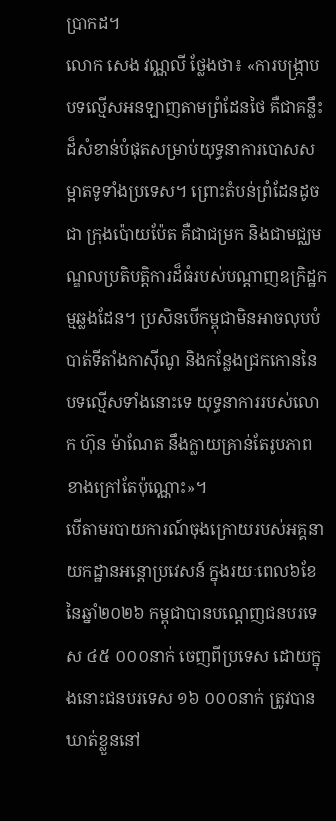ប្រាកដ។
លោក សេង វណ្ណលី ថ្លែងថា៖ «ការបង្ក្រាបបទល្មើសអនឡាញតាមព្រំដែនថៃ គឺជាគន្លឹះដ៏សំខាន់បំផុតសម្រាប់យុទ្ធនាការបោសសម្អាតទូទាំងប្រទេស។ ព្រោះតំបន់ព្រំដែនដូចជា ក្រុងប៉ោយប៉ែត គឺជាជម្រក និងជាមជ្ឈមណ្ឌលប្រតិបត្តិការដ៏ធំរបស់បណ្តាញឧក្រិដ្ឋកម្មឆ្លងដែន។ ប្រសិនបើកម្ពុជាមិនអាចលុបបំបាត់ទីតាំងកាស៊ីណូ និងកន្លែងជ្រកកោននៃបទល្មើសទាំងនោះទេ យុទ្ធនាការរបស់លោក ហ៊ុន ម៉ាណែត នឹងក្លាយគ្រាន់តែរូបភាពខាងក្រៅតែប៉ុណ្ណោះ»។
បើតាមរបាយការណ៍ចុងក្រោយរបស់អគ្គនាយកដ្ឋានអន្តោប្រវេសន៍ ក្នុងរយៈពេល៦ខែ នៃឆ្នាំ២០២៦ កម្ពុជាបានបណ្ដេញជនបរទេស ៤៥ ០០០នាក់ ចេញពីប្រទេស ដោយក្នុងនោះជនបរទេស ១៦ ០០០នាក់ ត្រូវបានឃាត់ខ្លួននៅ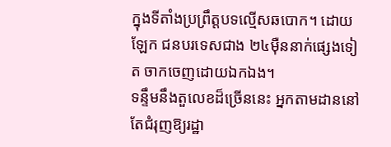ក្នុងទីតាំងប្រព្រឹត្តបទល្មើសឆបោក។ ដោយឡែក ជនបរទេសជាង ២៤ម៉ឺននាក់ផ្សេងទៀត ចាកចេញដោយឯកឯង។
ទន្ទឹមនឹងតួលេខដ៏ច្រើននេះ អ្នកតាមដាននៅតែជំរុញឱ្យរដ្ឋា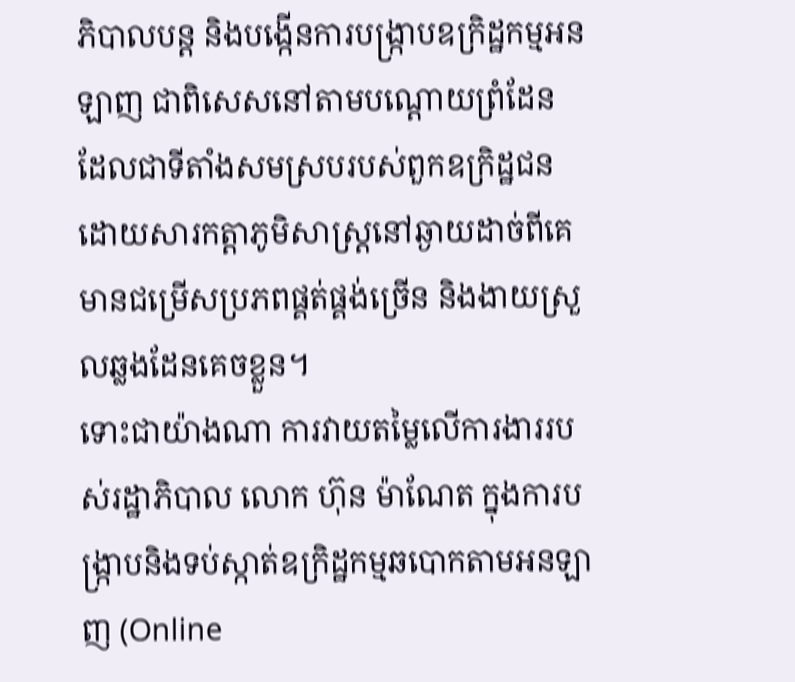ភិបាលបន្ត និងបង្កើនការបង្ក្រាបឧក្រិដ្ឋកម្មអនឡាញ ជាពិសេសនៅតាមបណ្ដោយព្រំដែន ដែលជាទីតាំងសមស្របរបស់ពួកឧក្រិដ្ឋជន ដោយសារកត្តាភូមិសាស្ត្រនៅឆ្ងាយដាច់ពីគេមានជម្រើសប្រភពផ្គត់ផ្គង់ច្រើន និងងាយស្រួលឆ្លងដែនគេចខ្លួន។
ទោះជាយ៉ាងណា ការវាយតម្លៃលើការងាររបស់រដ្ឋាភិបាល លោក ហ៊ុន ម៉ាណែត ក្នុងការបង្ក្រាបនិងទប់ស្កាត់ឧក្រិដ្ឋកម្មឆបោកតាមអនឡាញ (Online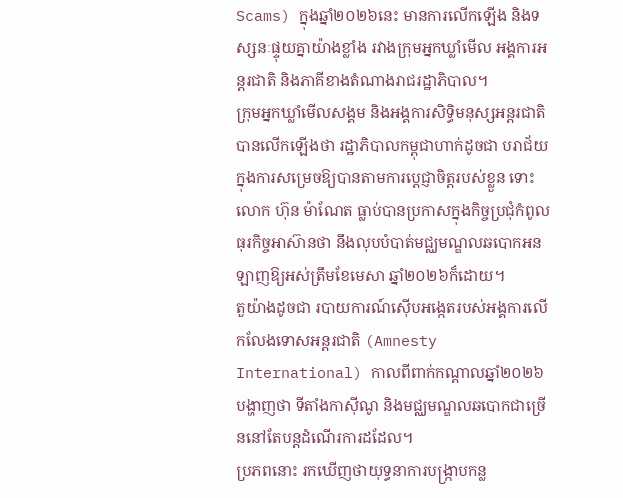Scams) ក្នុងឆ្នាំ២០២៦នេះ មានការលើកឡើង និងទស្សនៈផ្ទុយគ្នាយ៉ាងខ្លាំង រវាងក្រុមអ្នកឃ្លាំមើល អង្គការអន្តរជាតិ និងភាគីខាងតំណាងរាជរដ្ឋាភិបាល។
ក្រុមអ្នកឃ្លាំមើលសង្គម និងអង្គការសិទ្ធិមនុស្សអន្តរជាតិ បានលើកឡើងថា រដ្ឋាភិបាលកម្ពុជាហាក់ដូចជា បរាជ័យក្នុងការសម្រេចឱ្យបានតាមការប្ដេជ្ញាចិត្តរបស់ខ្លួន ទោះលោក ហ៊ុន ម៉ាណែត ធ្លាប់បានប្រកាសក្នុងកិច្ចប្រជុំកំពូលធុរកិច្ចអាស៊ានថា នឹងលុបបំបាត់មជ្ឈមណ្ឌលឆបោកអនឡាញឱ្យអស់ត្រឹមខែមេសា ឆ្នាំ២០២៦ក៏ដោយ។
តួយ៉ាងដូចជា របាយការណ៍ស៊ើបអង្កេតរបស់អង្គការលើកលែងទោសអន្តរជាតិ (Amnesty International) កាលពីពាក់កណ្ដាលឆ្នាំ២០២៦ បង្ហាញថា ទីតាំងកាស៊ីណូ និងមជ្ឈមណ្ឌលឆបោកជាច្រើននៅតែបន្តដំណើរការដដែល។
ប្រភពនោះ រកឃើញថាយុទ្ធនាការបង្ក្រាបកន្ល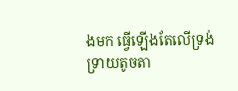ងមក ធ្វើឡើងតែលើទ្រង់ទ្រាយតូចតា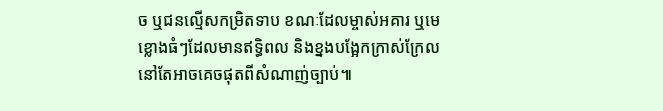ច ឬជនល្មើសកម្រិតទាប ខណៈដែលម្ចាស់អគារ ឬមេខ្លោងធំៗដែលមានឥទ្ធិពល និងខ្នងបង្អែកក្រាស់ក្រែលនៅតែអាចគេចផុតពីសំណាញ់ច្បាប់៕